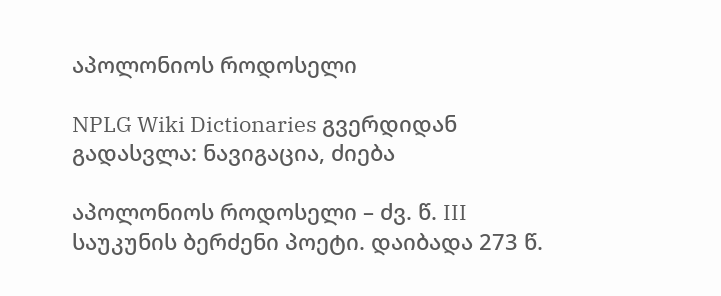აპოლონიოს როდოსელი

NPLG Wiki Dictionaries გვერდიდან
გადასვლა: ნავიგაცია, ძიება

აპოლონიოს როდოსელი – ძვ. წ. III საუკუნის ბერძენი პოეტი. დაიბადა 273 წ.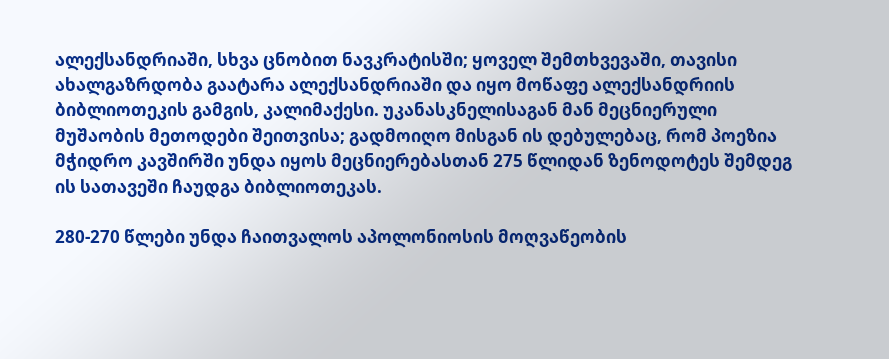ალექსანდრიაში, სხვა ცნობით ნავკრატისში; ყოველ შემთხვევაში, თავისი ახალგაზრდობა გაატარა ალექსანდრიაში და იყო მოწაფე ალექსანდრიის ბიბლიოთეკის გამგის, კალიმაქესი. უკანასკნელისაგან მან მეცნიერული მუშაობის მეთოდები შეითვისა; გადმოიღო მისგან ის დებულებაც, რომ პოეზია მჭიდრო კავშირში უნდა იყოს მეცნიერებასთან 275 წლიდან ზენოდოტეს შემდეგ ის სათავეში ჩაუდგა ბიბლიოთეკას.

280-270 წლები უნდა ჩაითვალოს აპოლონიოსის მოღვაწეობის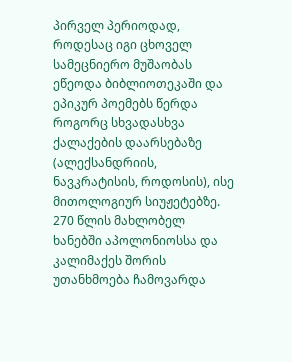პირველ პერიოდად, როდესაც იგი ცხოველ სამეცნიერო მუშაობას ეწეოდა ბიბლიოთეკაში და ეპიკურ პოემებს წერდა როგორც სხვადასხვა ქალაქების დაარსებაზე (ალექსანდრიის, ნავკრატისის, როდოსის), ისე მითოლოგიურ სიუჟეტებზე. 270 წლის მახლობელ ხანებში აპოლონიოსსა და კალიმაქეს შორის უთანხმოება ჩამოვარდა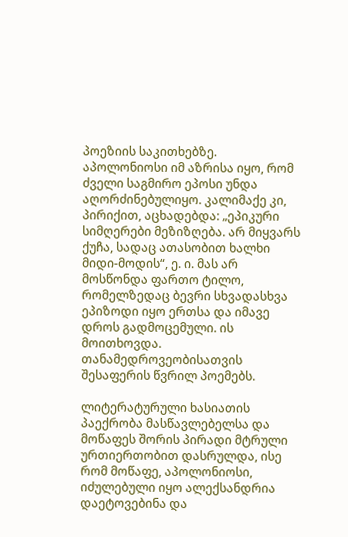პოეზიის საკითხებზე. აპოლონიოსი იმ აზრისა იყო, რომ ძველი საგმირო ეპოსი უნდა აღორძინებულიყო. კალიმაქე კი, პირიქით, აცხადებდა: „ეპიკური სიმღერები მეზიზღება. არ მიყვარს ქუჩა, სადაც ათასობით ხალხი მიდი-მოდის“, ე. ი. მას არ მოსწონდა ფართო ტილო, რომელზედაც ბევრი სხვადასხვა ეპიზოდი იყო ერთსა და იმავე დროს გადმოცემული. ის მოითხოვდა. თანამედროვეობისათვის შესაფერის წვრილ პოემებს.

ლიტერატურული ხასიათის პაექრობა მასწავლებელსა და მოწაფეს შორის პირადი მტრული ურთიერთობით დასრულდა, ისე რომ მოწაფე, აპოლონიოსი, იძულებული იყო ალექსანდრია დაეტოვებინა და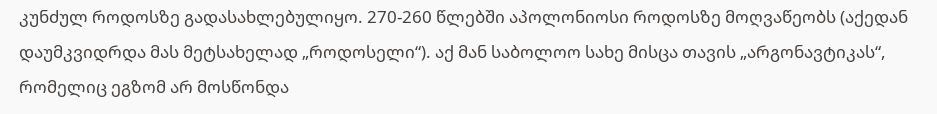კუნძულ როდოსზე გადასახლებულიყო. 270-260 წლებში აპოლონიოსი როდოსზე მოღვაწეობს (აქედან დაუმკვიდრდა მას მეტსახელად „როდოსელი“). აქ მან საბოლოო სახე მისცა თავის „არგონავტიკას“, რომელიც ეგზომ არ მოსწონდა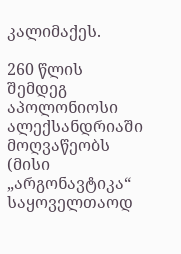კალიმაქეს.

260 წლის შემდეგ აპოლონიოსი ალექსანდრიაში მოღვაწეობს (მისი „არგონავტიკა“ საყოველთაოდ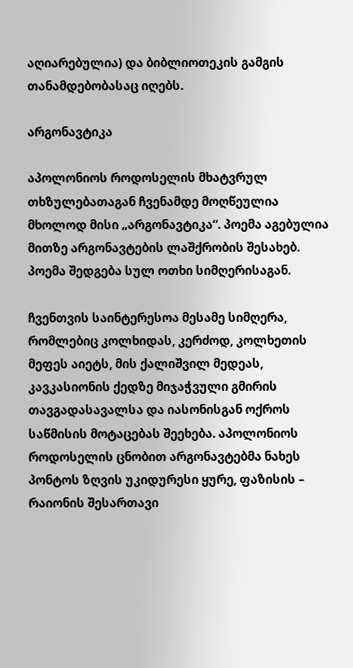აღიარებულია) და ბიბლიოთეკის გამგის თანამდებობასაც იღებს.

არგონავტიკა

აპოლონიოს როდოსელის მხატვრულ თხზულებათაგან ჩვენამდე მოღწეულია მხოლოდ მისი „არგონავტიკა“. პოემა აგებულია მითზე არგონავტების ლაშქრობის შესახებ. პოემა შედგება სულ ოთხი სიმღერისაგან.

ჩვენთვის საინტერესოა მესამე სიმღერა, რომლებიც კოლხიდას, კერძოდ, კოლხეთის მეფეს აიეტს, მის ქალიშვილ მედეას, კავკასიონის ქედზე მიჯაჭვული გმირის თავგადასავალსა და იასონისგან ოქროს საწმისის მოტაცებას შეეხება. აპოლონიოს როდოსელის ცნობით არგონავტებმა ნახეს პონტოს ზღვის უკიდურესი ყურე, ფაზისის – რაიონის შესართავი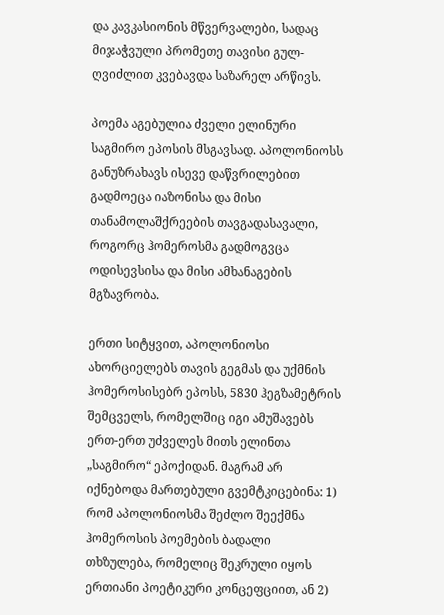და კავკასიონის მწვერვალები, სადაც მიჯაჭვული პრომეთე თავისი გულ-ღვიძლით კვებავდა საზარელ არწივს.

პოემა აგებულია ძველი ელინური საგმირო ეპოსის მსგავსად. აპოლონიოსს განუზრახავს ისევე დაწვრილებით გადმოეცა იაზონისა და მისი თანამოლაშქრეების თავგადასავალი, როგორც ჰომეროსმა გადმოგვცა ოდისევსისა და მისი ამხანაგების მგზავრობა.

ერთი სიტყვით, აპოლონიოსი ახორციელებს თავის გეგმას და უქმნის ჰომეროსისებრ ეპოსს, 5830 ჰეგზამეტრის შემცველს, რომელშიც იგი ამუშავებს ერთ-ერთ უძველეს მითს ელინთა „საგმირო“ ეპოქიდან. მაგრამ არ იქნებოდა მართებული გვემტკიცებინა: 1) რომ აპოლონიოსმა შეძლო შეექმნა ჰომეროსის პოემების ბადალი თხზულება, რომელიც შეკრული იყოს ერთიანი პოეტიკური კონცეფციით, ან 2)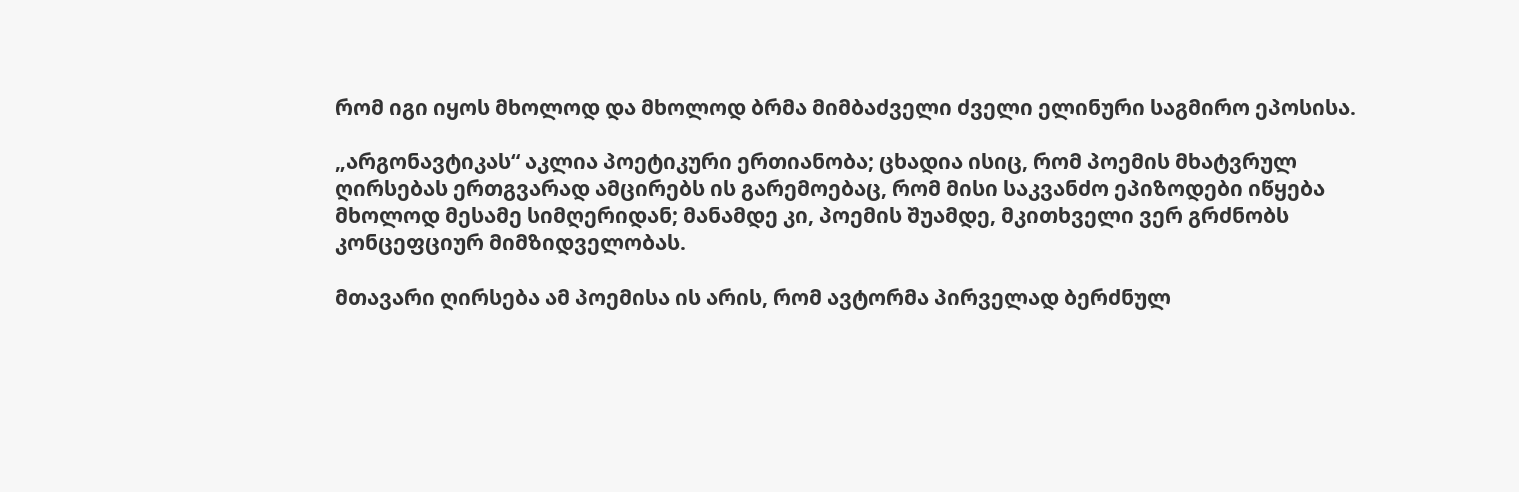რომ იგი იყოს მხოლოდ და მხოლოდ ბრმა მიმბაძველი ძველი ელინური საგმირო ეპოსისა.

„არგონავტიკას“ აკლია პოეტიკური ერთიანობა; ცხადია ისიც, რომ პოემის მხატვრულ ღირსებას ერთგვარად ამცირებს ის გარემოებაც, რომ მისი საკვანძო ეპიზოდები იწყება მხოლოდ მესამე სიმღერიდან; მანამდე კი, პოემის შუამდე, მკითხველი ვერ გრძნობს კონცეფციურ მიმზიდველობას.

მთავარი ღირსება ამ პოემისა ის არის, რომ ავტორმა პირველად ბერძნულ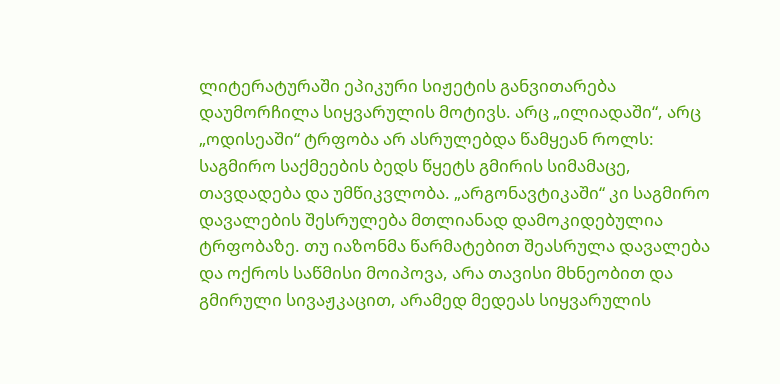ლიტერატურაში ეპიკური სიჟეტის განვითარება დაუმორჩილა სიყვარულის მოტივს. არც „ილიადაში“, არც „ოდისეაში“ ტრფობა არ ასრულებდა წამყეან როლს: საგმირო საქმეების ბედს წყეტს გმირის სიმამაცე, თავდადება და უმწიკვლობა. „არგონავტიკაში“ კი საგმირო დავალების შესრულება მთლიანად დამოკიდებულია ტრფობაზე. თუ იაზონმა წარმატებით შეასრულა დავალება და ოქროს საწმისი მოიპოვა, არა თავისი მხნეობით და გმირული სივაჟკაცით, არამედ მედეას სიყვარულის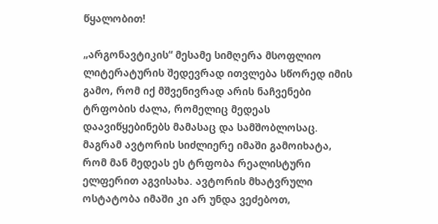წყალობით!

„არგონავტიკის“ მესამე სიმღერა მსოფლიო ლიტერატურის შედევრად ითვლება სწორედ იმის გამო, რომ იქ მშვენივრად არის ნაჩვენები ტრფობის ძალა, რომელიც მედეას დაავიწყებინებს მამასაც და სამშობლოსაც. მაგრამ ავტორის სიძლიერე იმაში გამოიხატა, რომ მან მედეას ეს ტრფობა რეალისტური ელფერით აგვისახა. ავტორის მხატვრული ოსტატობა იმაში კი არ უნდა ვეძებოთ,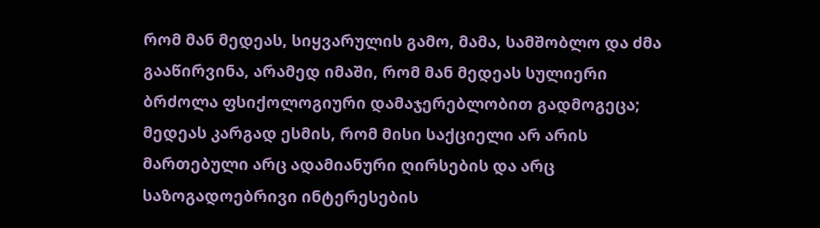რომ მან მედეას, სიყვარულის გამო, მამა, სამშობლო და ძმა გააწირვინა, არამედ იმაში, რომ მან მედეას სულიერი ბრძოლა ფსიქოლოგიური დამაჯერებლობით გადმოგეცა; მედეას კარგად ესმის, რომ მისი საქციელი არ არის მართებული არც ადამიანური ღირსების და არც საზოგადოებრივი ინტერესების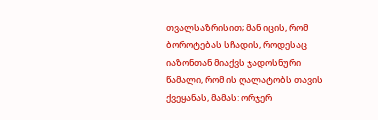თვალსაზრისით; მან იცის, რომ ბოროტებას სჩადის, როდესაც იაზონთან მიაქვს ჯადოსნური წამალი, რომ ის ღალატობს თავის ქვეყანას, მამას: ორჯერ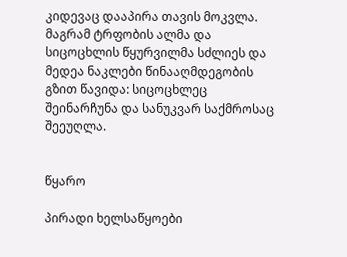კიდევაც დააპირა თავის მოკვლა. მაგრამ ტრფობის ალმა და სიცოცხლის წყურვილმა სძლიეს და მედეა ნაკლები წინააღმდეგობის გზით წავიდა: სიცოცხლეც შეინარჩუნა და სანუკვარ საქმროსაც შეეუღლა.


წყარო

პირადი ხელსაწყოები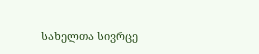სახელთა სივრცე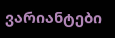ვარიანტები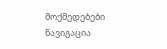მოქმედებები
ნავიგაცია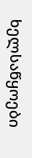ხელსაწყოები